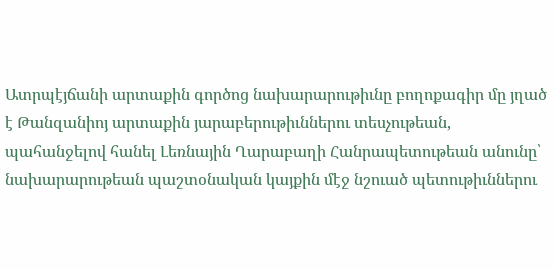Ատրպէյճանի արտաքին գործոց նախարարութիւնը բողոքագիր մը յղած է Թանզանիոյ արտաքին յարաբերութիւններու տեսչութեան, պահանջելով հանել Լեռնային Ղարաբաղի Հանրապետութեան անունը՝ նախարարութեան պաշտօնական կայքին մէջ նշուած պետութիւններու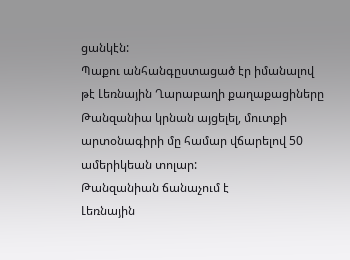ցանկէն:
Պաքու անհանգըստացած էր իմանալով թէ Լեռնային Ղարաբաղի քաղաքացիները Թանզանիա կրնան այցելել, մուտքի արտօնագիրի մը համար վճարելով 50 ամերիկեան տոլար:
Թանզանիան ճանաչում է
Լեռնային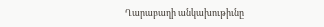Ղարաբաղի անկախութիւնը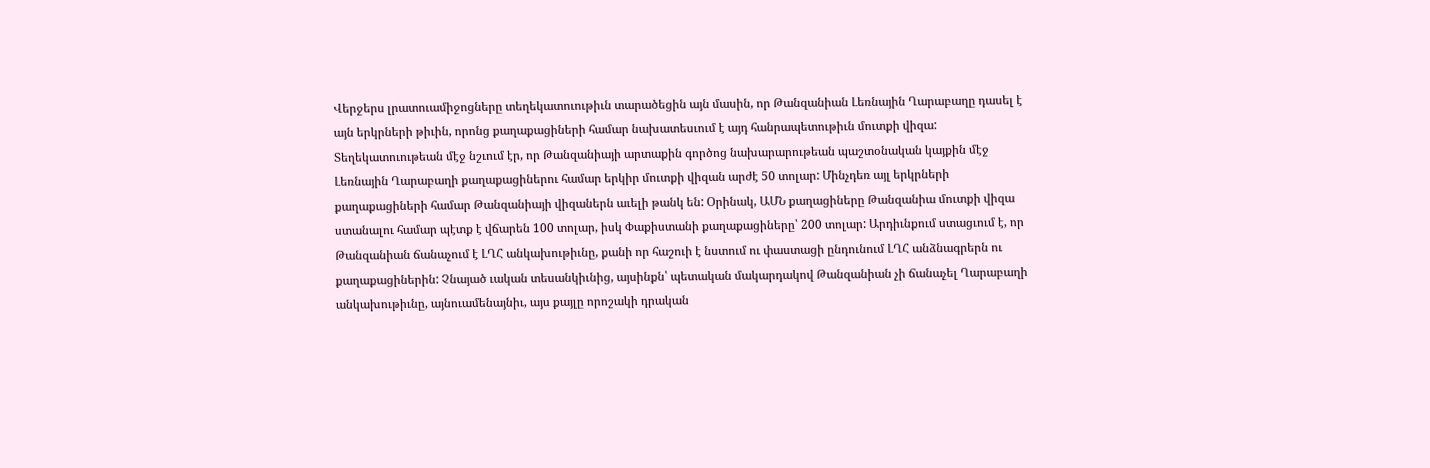Վերջերս լրատուամիջոցները տեղեկատուութիւն տարածեցին այն մասին, որ Թանզանիան Լեռնային Ղարաբաղը դասել է այն երկրների թիւին, որոնց քաղաքացիների համար նախատեսւում է այդ հանրապետութիւն մուտքի վիզա: Տեղեկատուութեան մէջ նշւում էր, որ Թանզանիայի արտաքին գործոց նախարարութեան պաշտօնական կայքին մէջ Լեռնային Ղարաբաղի քաղաքացիներու համար երկիր մուտքի վիզան արժէ 50 տոլար: Մինչդեռ այլ երկրների քաղաքացիների համար Թանզանիայի վիզաներն աւելի թանկ են: Օրինակ, ԱՄՆ քաղացիները Թանզանիա մուտքի վիզա ստանալու համար պէտք է վճարեն 100 տոլար, իսկ Փաքիստանի քաղաքացիները՝ 200 տոլար: Արդիւնքում ստացւում է, որ Թանզանիան ճանաչում է ԼՂՀ անկախութիւնը, քանի որ հաշուի է նստում ու փաստացի ընդունում ԼՂՀ անձնագրերն ու քաղաքացիներին: Չնայած ւական տեսանկիւնից, այսինքն՝ պետական մակարդակով Թանզանիան չի ճանաչել Ղարաբաղի անկախութիւնը, այնուամենայնիւ, այս քայլը որոշակի դրական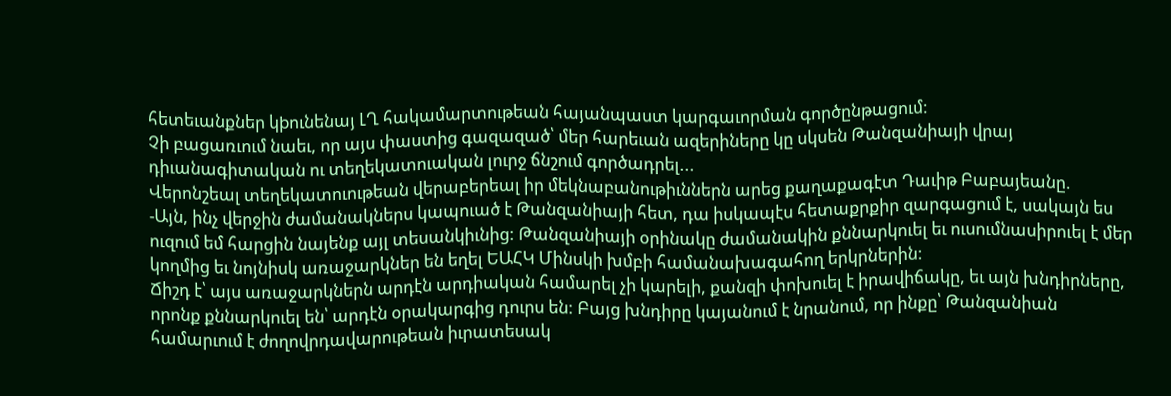հետեւանքներ կþունենայ ԼՂ հակամարտութեան հայանպաստ կարգաւորման գործընթացում:
Չի բացառւում նաեւ, որ այս փաստից գազազած՝ մեր հարեւան ազերիները կը սկսեն Թանզանիայի վրայ դիւանագիտական ու տեղեկատուական լուրջ ճնշում գործադրել...
Վերոնշեալ տեղեկատուութեան վերաբերեալ իր մեկնաբանութիւններն արեց քաղաքագէտ Դաւիթ Բաբայեանը.
-Այն, ինչ վերջին ժամանակներս կապուած է Թանզանիայի հետ, դա իսկապէս հետաքրքիր զարգացում է, սակայն ես ուզում եմ հարցին նայենք այլ տեսանկիւնից: Թանզանիայի օրինակը ժամանակին քննարկուել եւ ուսումնասիրուել է մեր կողմից եւ նոյնիսկ առաջարկներ են եղել ԵԱՀԿ Մինսկի խմբի համանախագահող երկրներին:
Ճիշդ է՝ այս առաջարկներն արդէն արդիական համարել չի կարելի, քանզի փոխուել է իրավիճակը, եւ այն խնդիրները, որոնք քննարկուել են՝ արդէն օրակարգից դուրս են: Բայց խնդիրը կայանում է նրանում, որ ինքը՝ Թանզանիան համարւում է ժողովրդավարութեան իւրատեսակ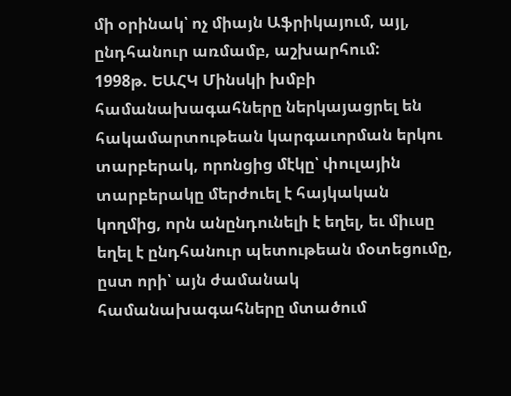մի օրինակ՝ ոչ միայն Աֆրիկայում, այլ, ընդհանուր առմամբ, աշխարհում:
1998թ. ԵԱՀԿ Մինսկի խմբի համանախագահները ներկայացրել են հակամարտութեան կարգաւորման երկու տարբերակ, որոնցից մէկը՝ փուլային տարբերակը մերժուել է հայկական կողմից, որն անընդունելի է եղել, եւ միւսը եղել է ընդհանուր պետութեան մօտեցումը, ըստ որի՝ այն ժամանակ համանախագահները մտածում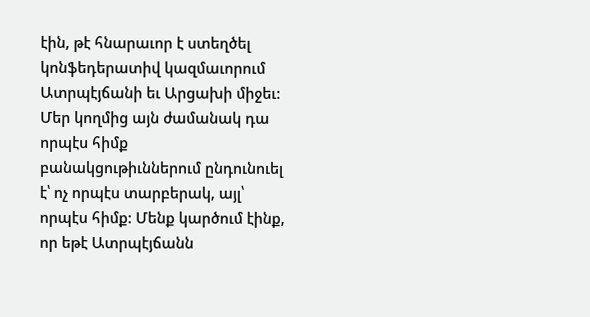էին, թէ հնարաւոր է ստեղծել կոնֆեդերատիվ կազմաւորում Ատրպէյճանի եւ Արցախի միջեւ:
Մեր կողմից այն ժամանակ դա որպէս հիմք բանակցութիւններում ընդունուել է՝ ոչ որպէս տարբերակ, այլ՝ որպէս հիմք: Մենք կարծում էինք, որ եթէ Ատրպէյճանն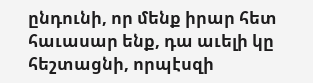ընդունի, որ մենք իրար հետ հաւասար ենք, դա աւելի կը հեշտացնի, որպէսզի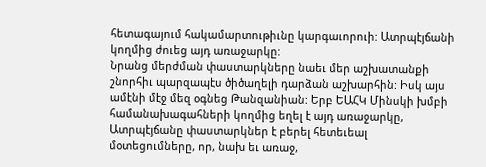հետագայում հակամարտութիւնը կարգաւորուի: Ատրպէյճանի կողմից ժուեց այդ առաջարկը:
Նրանց մերժման փաստարկները նաեւ մեր աշխատանքի շնորհիւ պարզապէս ծիծաղելի դարձան աշխարհին: Իսկ այս ամէնի մէջ մեզ օգնեց Թանզանիան: Երբ ԵԱՀԿ Մինսկի խմբի համանախագահների կողմից եղել է այդ առաջարկը, Ատրպէյճանը փաստարկներ է բերել հետեւեալ մօտեցումները, որ, նախ եւ առաջ,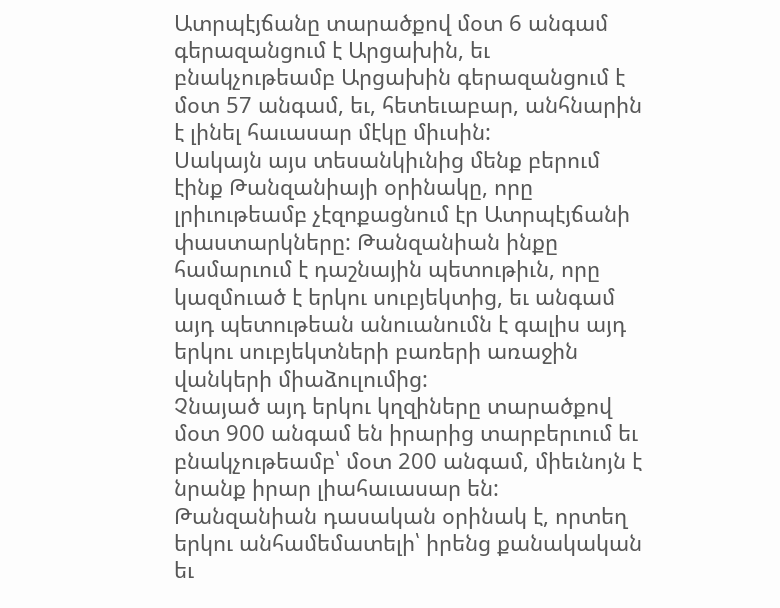Ատրպէյճանը տարածքով մօտ 6 անգամ գերազանցում է Արցախին, եւ բնակչութեամբ Արցախին գերազանցում է մօտ 57 անգամ, եւ, հետեւաբար, անհնարին է լինել հաւասար մէկը միւսին:
Սակայն այս տեսանկիւնից մենք բերում էինք Թանզանիայի օրինակը, որը լրիւութեամբ չէզոքացնում էր Ատրպէյճանի փաստարկները: Թանզանիան ինքը համարւում է դաշնային պետութիւն, որը կազմուած է երկու սուբյեկտից, եւ անգամ այդ պետութեան անուանումն է գալիս այդ երկու սուբյեկտների բառերի առաջին վանկերի միաձուլումից:
Չնայած այդ երկու կղզիները տարածքով մօտ 900 անգամ են իրարից տարբերւում եւ բնակչութեամբ՝ մօտ 200 անգամ, միեւնոյն է նրանք իրար լիահաւասար են: Թանզանիան դասական օրինակ է, որտեղ երկու անհամեմատելի՝ իրենց քանակական եւ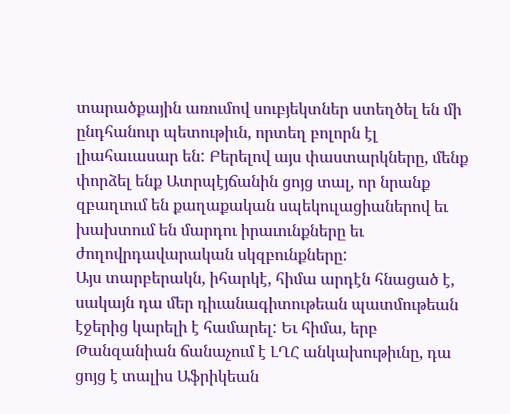տարածքային առումով սուբյեկտներ ստեղծել են մի ընդհանուր պետութիւն, որտեղ բոլորն էլ լիահաւասար են: Բերելով այս փաստարկները, մենք փորձել ենք Ատրպէյճանին ցոյց տալ, որ նրանք զբաղւում են քաղաքական սպեկուլացիաներով եւ խախտում են մարդու իրաւունքները եւ ժողովրդավարական սկզբունքները:
Այս տարբերակն, իհարկէ, հիմա արդէն հնացած է, սակայն դա մեր դիւանագիտութեան պատմութեան էջերից կարելի է համարել: Եւ հիմա, երբ Թանզանիան ճանաչում է ԼՂՀ անկախութիւնը, դա ցոյց է տալիս Աֆրիկեան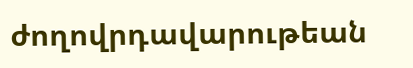ժողովրդավարութեան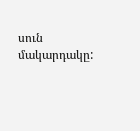սուն մակարդակը: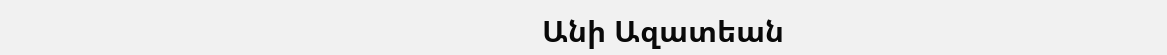Անի Ազատեան